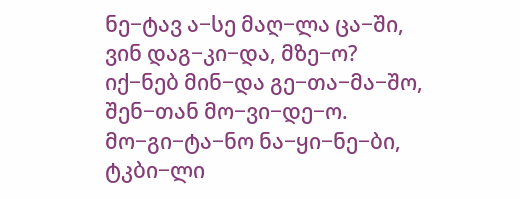ნე−ტავ ა−სე მაღ−ლა ცა−ში,
ვინ დაგ−კი−და, მზე−ო?
იქ−ნებ მინ−და გე−თა−მა−შო,
შენ−თან მო−ვი−დე−ო.
მო−გი−ტა−ნო ნა−ყი−ნე−ბი,
ტკბი−ლი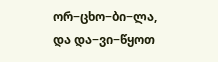ორ−ცხო−ბი−ლა,
და და−ვი−წყოთ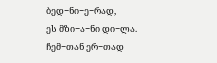ბედ−ნი−ე−რად,
ეს მზი−ა−ნი დი−ლა.
ჩემ−თან ერ−თად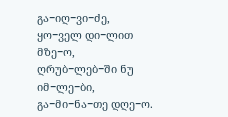გა−იღ−ვი−ძე,
ყო−ველ დი−ლით მზე−ო,
ღრუბ−ლებ−ში ნუ იმ−ლე−ბი,
გა−მი−ნა−თე დღე−ო.